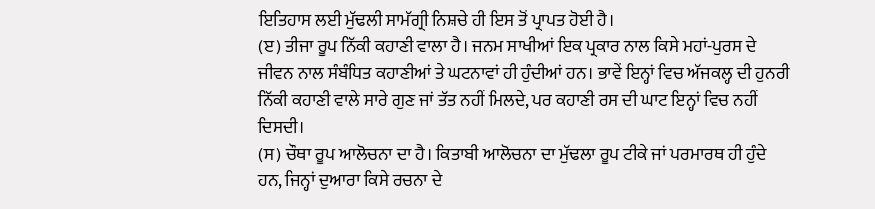ਇਤਿਹਾਸ ਲਈ ਮੁੱਢਲੀ ਸਾਮੱਗ੍ਰੀ ਨਿਸ਼ਚੇ ਹੀ ਇਸ ਤੋਂ ਪ੍ਰਾਪਤ ਹੋਈ ਹੈ।
(ੲ) ਤੀਜਾ ਰੂਪ ਨਿੱਕੀ ਕਹਾਣੀ ਵਾਲਾ ਹੈ। ਜਨਮ ਸਾਖੀਆਂ ਇਕ ਪ੍ਰਕਾਰ ਨਾਲ ਕਿਸੇ ਮਹਾਂ-ਪੁਰਸ ਦੇ ਜੀਵਨ ਨਾਲ ਸੰਬੰਧਿਤ ਕਹਾਣੀਆਂ ਤੇ ਘਟਨਾਵਾਂ ਹੀ ਹੁੰਦੀਆਂ ਹਨ। ਭਾਵੇਂ ਇਨ੍ਹਾਂ ਵਿਚ ਅੱਜਕਲ੍ਹ ਦੀ ਹੁਨਰੀ ਨਿੱਕੀ ਕਹਾਣੀ ਵਾਲੇ ਸਾਰੇ ਗੁਣ ਜਾਂ ਤੱਤ ਨਹੀਂ ਮਿਲਦੇ, ਪਰ ਕਹਾਣੀ ਰਸ ਦੀ ਘਾਟ ਇਨ੍ਹਾਂ ਵਿਚ ਨਹੀਂ ਦਿਸਦੀ।
(ਸ) ਚੌਥਾ ਰੂਪ ਆਲੋਚਨਾ ਦਾ ਹੈ। ਕਿਤਾਬੀ ਆਲੋਚਨਾ ਦਾ ਮੁੱਢਲਾ ਰੂਪ ਟੀਕੇ ਜਾਂ ਪਰਮਾਰਥ ਹੀ ਹੁੰਦੇ ਹਨ, ਜਿਨ੍ਹਾਂ ਦੁਆਰਾ ਕਿਸੇ ਰਚਨਾ ਦੇ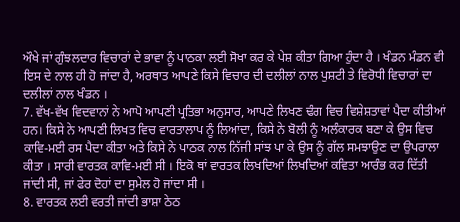ਔਖੇ ਜਾਂ ਗੁੰਝਲਦਾਰ ਵਿਚਾਰਾਂ ਦੇ ਭਾਵਾ ਨੂੰ ਪਾਠਕਾ ਲਈ ਸੋਖਾ ਕਰ ਕੇ ਪੇਸ਼ ਕੀਤਾ ਗਿਆ ਹੁੰਦਾ ਹੈ । ਖੰਡਨ ਮੰਡਨ ਵੀ ਇਸ ਦੇ ਨਾਲ ਹੀ ਹੋ ਜਾਂਦਾ ਹੈ, ਅਰਥਾਤ ਆਪਣੇ ਕਿਸੇ ਵਿਚਾਰ ਦੀ ਦਲੀਲਾਂ ਨਾਲ ਪੁਸ਼ਟੀ ਤੇ ਵਿਰੋਧੀ ਵਿਚਾਰਾਂ ਦਾ ਦਲੀਲਾਂ ਨਾਲ ਖੰਡਨ ।
7. ਵੱਖ-ਵੱਖ ਵਿਦਵਾਨਾਂ ਨੇ ਆਪੋ ਆਪਣੀ ਪ੍ਰਤਿਭਾ ਅਨੁਸਾਰ, ਆਪਣੇ ਲਿਖਣ ਢੰਗ ਵਿਚ ਵਿਸ਼ੇਸ਼ਤਾਵਾਂ ਪੈਦਾ ਕੀਤੀਆਂ ਹਨ। ਕਿਸੇ ਨੇ ਆਪਣੀ ਲਿਖਤ ਵਿਚ ਵਾਰਤਾਲਾਪ ਨੂੰ ਲਿਆਂਦਾ, ਕਿਸੇ ਨੇ ਬੋਲੀ ਨੂੰ ਅਲੰਕਾਰਕ ਬਣਾ ਕੇ ਉਸ ਵਿਚ ਕਾਵਿ-ਮਈ ਰਸ ਪੈਦਾ ਕੀਤਾ ਅਤੇ ਕਿਸੇ ਨੇ ਪਾਠਕ ਨਾਲ ਨਿੱਜੀ ਸਾਂਝ ਪਾ ਕੇ ਉਸ ਨੂੰ ਗੱਲ ਸਮਝਾਉਣ ਦਾ ਉਪਰਾਲਾ ਕੀਤਾ । ਸਾਰੀ ਵਾਰਤਕ ਕਾਵਿ-ਮਈ ਸੀ । ਇਕੋ ਥਾਂ ਵਾਰਤਕ ਲਿਖਦਿਆਂ ਲਿਖਦਿਆਂ ਕਵਿਤਾ ਆਰੰਭ ਕਰ ਦਿੱਤੀ ਜਾਂਦੀ ਸੀ, ਜਾਂ ਫੇਰ ਦੋਹਾਂ ਦਾ ਸੁਮੇਲ ਹੋ ਜਾਂਦਾ ਸੀ ।
8. ਵਾਰਤਕ ਲਈ ਵਰਤੀ ਜਾਂਦੀ ਭਾਸ਼ਾ ਠੇਠ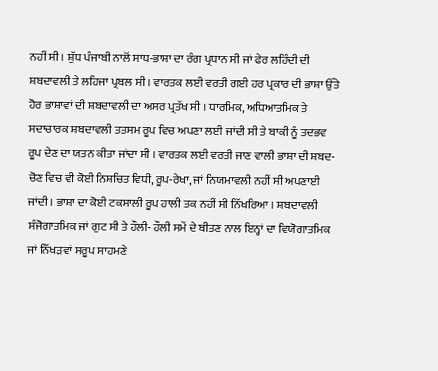ਨਹੀਂ ਸੀ । ਸ਼ੁੱਧ ਪੰਜਾਬੀ ਨਾਲੋਂ ਸਾਧ-ਭਾਸ਼ਾ ਦਾ ਰੰਗ ਪ੍ਰਧਾਨ ਸੀ ਜਾਂ ਫੇਰ ਲਹਿੰਦੀ ਦੀ ਸ਼ਬਦਾਵਲੀ ਤੇ ਲਹਿਜਾ ਪ੍ਰਬਲ ਸੀ । ਵਾਰਤਕ ਲਈ ਵਰਤੀ ਗਈ ਹਰ ਪ੍ਰਕਾਰ ਦੀ ਭਾਸ਼ਾ ਉੱਤੇ ਹੋਰ ਭਾਸ਼ਾਵਾਂ ਦੀ ਸ਼ਬਦਾਵਲੀ ਦਾ ਅਸਰ ਪ੍ਰਤੱਖ ਸੀ । ਧਾਰਮਿਕ, ਅਧਿਆਤਮਿਕ ਤੇ ਸਦਾਚਾਰਕ ਸ਼ਬਦਾਵਲੀ ਤਤਸਮ ਰੂਪ ਵਿਚ ਅਪਣਾ ਲਈ ਜਾਂਦੀ ਸੀ ਤੇ ਬਾਕੀ ਨੂੰ ਤਦਭਵ ਰੂਪ ਦੇਣ ਦਾ ਯਤਨ ਕੀਤਾ ਜਾਂਦਾ ਸੀ । ਵਾਰਤਕ ਲਈ ਵਰਤੀ ਜਾਣ ਵਾਲੀ ਭਾਸ਼ਾ ਦੀ ਸ਼ਬਦ-ਚੋਣ ਵਿਚ ਵੀ ਕੋਈ ਨਿਸ਼ਚਿਤ ਵਿਧੀ, ਰੂਪ-ਰੇਖਾ, ਜਾਂ ਨਿਯਮਾਵਲੀ ਨਹੀਂ ਸੀ ਅਪਣਾਈ ਜਾਂਦੀ । ਭਾਸ਼ਾ ਦਾ ਕੋਈ ਟਕਸਾਲੀ ਰੂਪ ਹਾਲੀ ਤਕ ਨਹੀਂ ਸੀ ਨਿੱਖਰਿਆ । ਸ਼ਬਦਾਵਲੀ ਸੰਜੋਗਾਤਮਿਕ ਜਾਂ ਗੁਟ ਸੀ ਤੇ ਹੌਲੀ- ਹੌਲੀ ਸਮੇਂ ਦੇ ਬੀਤਣ ਨਾਲ ਇਨ੍ਹਾਂ ਦਾ ਵਿਯੋਗਾਤਮਿਕ ਜਾਂ ਨਿੱਖੜਵਾਂ ਸਰੂਪ ਸਾਹਮਣੇ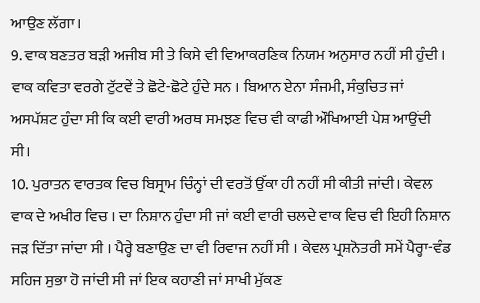ਆਉਣ ਲੱਗਾ।
9. ਵਾਕ ਬਣਤਰ ਬੜੀ ਅਜੀਬ ਸੀ ਤੇ ਕਿਸੇ ਵੀ ਵਿਆਕਰਣਿਕ ਨਿਯਮ ਅਨੁਸਾਰ ਨਹੀਂ ਸੀ ਹੁੰਦੀ । ਵਾਕ ਕਵਿਤਾ ਵਰਗੇ ਟੁੱਟਵੇਂ ਤੇ ਛੋਟੇ-ਛੋਟੇ ਹੁੰਦੇ ਸਨ । ਬਿਆਨ ਏਨਾ ਸੰਜਮੀ, ਸੰਕੁਚਿਤ ਜਾਂ ਅਸਪੱਸ਼ਟ ਹੁੰਦਾ ਸੀ ਕਿ ਕਈ ਵਾਰੀ ਅਰਥ ਸਮਝਣ ਵਿਚ ਵੀ ਕਾਫੀ ਔਖਿਆਈ ਪੇਸ਼ ਆਉਂਦੀ ਸੀ।
10. ਪੁਰਾਤਨ ਵਾਰਤਕ ਵਿਚ ਬਿਸ੍ਰਾਮ ਚਿੰਨ੍ਹਾਂ ਦੀ ਵਰਤੋਂ ਉੱਕਾ ਹੀ ਨਹੀਂ ਸੀ ਕੀਤੀ ਜਾਂਦੀ। ਕੇਵਲ ਵਾਕ ਦੇ ਅਖੀਰ ਵਿਚ । ਦਾ ਨਿਸ਼ਾਨ ਹੁੰਦਾ ਸੀ ਜਾਂ ਕਈ ਵਾਰੀ ਚਲਦੇ ਵਾਕ ਵਿਚ ਵੀ ਇਹੀ ਨਿਸ਼ਾਨ ਜੜ ਦਿੱਤਾ ਜਾਂਦਾ ਸੀ । ਪੈਰ੍ਹੇ ਬਣਾਉਣ ਦਾ ਵੀ ਰਿਵਾਜ ਨਹੀਂ ਸੀ । ਕੇਵਲ ਪ੍ਰਸ਼ਨੋਤਰੀ ਸਮੇਂ ਪੈਰ੍ਹਾ-ਵੰਡ ਸਹਿਜ ਸੁਭਾ ਹੋ ਜਾਂਦੀ ਸੀ ਜਾਂ ਇਕ ਕਹਾਣੀ ਜਾਂ ਸਾਖੀ ਮੁੱਕਣ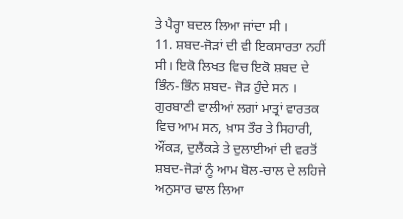ਤੇ ਪੈਰ੍ਹਾ ਬਦਲ ਲਿਆ ਜਾਂਦਾ ਸੀ ।
11. ਸ਼ਬਦ-ਜੋੜਾਂ ਦੀ ਵੀ ਇਕਸਾਰਤਾ ਨਹੀਂ ਸੀ। ਇਕੋ ਲਿਖਤ ਵਿਚ ਇਕੋ ਸ਼ਬਦ ਦੇ ਭਿੰਨ-ਭਿੰਨ ਸ਼ਬਦ- ਜੋੜ ਹੁੰਦੇ ਸਨ । ਗੁਰਬਾਣੀ ਵਾਲੀਆਂ ਲਗਾਂ ਮਾਤ੍ਰਾਂ ਵਾਰਤਕ ਵਿਚ ਆਮ ਸਨ, ਖ਼ਾਸ ਤੌਰ ਤੇ ਸਿਹਾਰੀ, ਔਂਕੜ, ਦੁਲੈਂਕੜੇ ਤੇ ਦੁਲਾਈਆਂ ਦੀ ਵਰਤੋਂ ਸ਼ਬਦ-ਜੋੜਾਂ ਨੂੰ ਆਮ ਬੋਲ-ਚਾਲ ਦੇ ਲਹਿਜੇ ਅਨੁਸਾਰ ਢਾਲ ਲਿਆ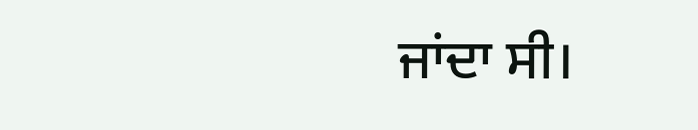ਜਾਂਦਾ ਸੀ।